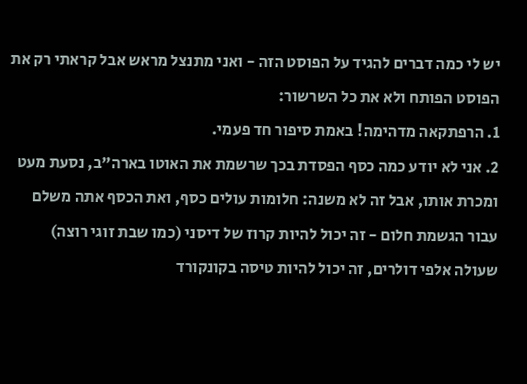יש לי כמה דברים להגיד על הפוסט הזה - ואני מתנצל מראש אבל קראתי רק את הפוסט הפותח ולא את כל השרשור:
1. הרפתקאה מדהימה! באמת סיפור חד פעמי.
2. אני לא יודע כמה כסף הפסדת בכך שרשמת את האוטו בארה"ב, נסעת מעט ומכרת אותו, אבל זה לא משנה: חלומות עולים כסף, ואת הכסף אתה משלם עבור הגשמת חלום - זה יכול להיות קרוז של דיסני (כמו שבת זוגי רוצה) שעולה אלפי דולרים, זה יכול להיות טיסה בקונקורד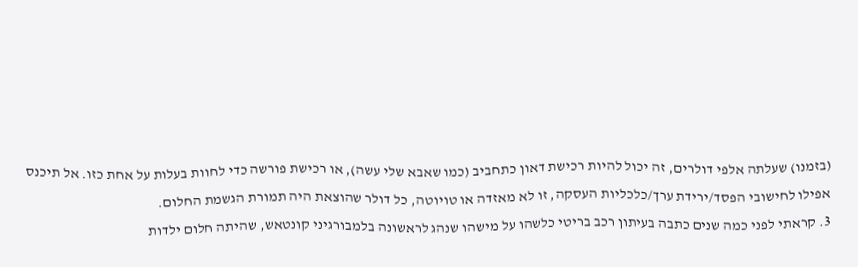(בזמנו) שעלתה אלפי דולרים, זה יכול להיות רכישת דאון כתחביב (כמו שאבא שלי עשה), או רכישת פורשה כדי לחוות בעלות על אחת כזו. אל תיכנס אפילו לחישובי הפסד/ירידת ערך/כלכליות העסקה, זו לא מאזדה או טויוטה, כל דולר שהוצאת היה תמורת הגשמת החלום.
3. קראתי לפני כמה שנים כתבה בעיתון רכב בריטי כלשהו על מישהו שנהג לראשונה בלמבורגיני קונטאש, שהיתה חלום ילדות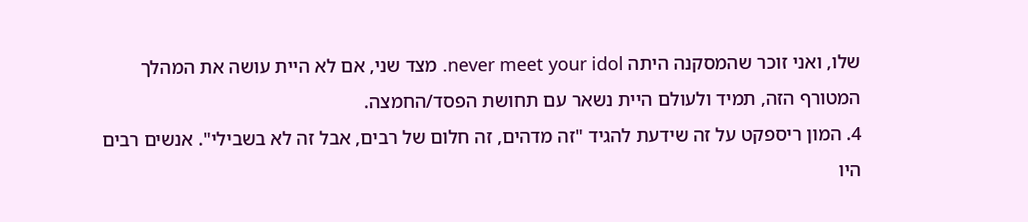שלו, ואני זוכר שהמסקנה היתה never meet your idol. מצד שני, אם לא היית עושה את המהלך המטורף הזה, תמיד ולעולם היית נשאר עם תחושת הפסד/החמצה.
4. המון ריספקט על זה שידעת להגיד "זה מדהים, זה חלום של רבים, אבל זה לא בשבילי". אנשים רבים היו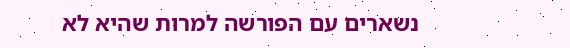נשארים עם הפורשה למרות שהיא לא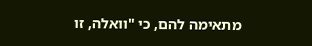מתאימה להם, כי "וואלה, זו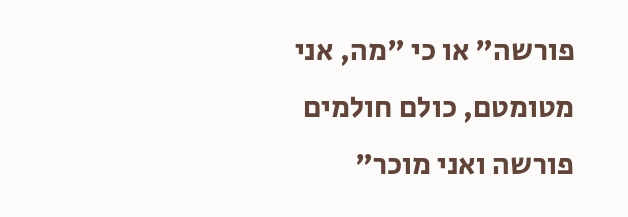פורשה" או כי "מה, אני מטומטם, כולם חולמים פורשה ואני מוכר"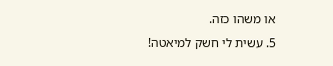או משהו כזה.
5. עשית לי חשק למיאטה!